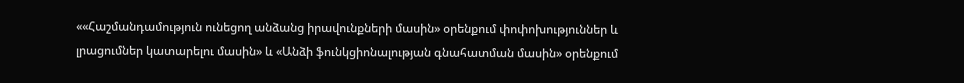««Հաշմանդամություն ունեցող անձանց իրավունքների մասին» օրենքում փոփոխություններ և լրացումներ կատարելու մասին» և «Անձի ֆունկցիոնալության գնահատման մասին» օրենքում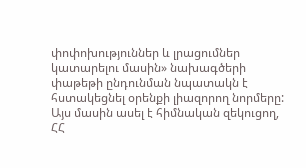փոփոխություններ և լրացումներ կատարելու մասին» նախագծերի փաթեթի ընդունման նպատակն է հստակեցնել օրենքի լիազորող նորմերը: Այս մասին ասել է հիմնական զեկուցող, ՀՀ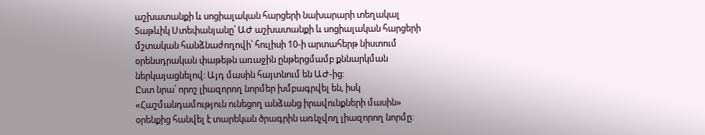աշխատանքի և սոցիալական հարցերի նախարարի տեղակալ Տաթևիկ Ստեփանյանը՝ ԱԺ աշխատանքի և սոցիալական հարցերի մշտական հանձնաժողովի՝ հուլիսի 10-ի արտահերթ նիստում օրենսդրական փաթեթն առաջին ընթերցմամբ քննարկման ներկայացնելով: Այդ մասին հայտնում են ԱԺ-ից:
Ըստ նրա՝ որոշ լիազորող նորմեր խմբագրվել են, իսկ «Հաշմանդամություն ունեցող անձանց իրավունքների մասին» օրենքից հանվել է տարեկան ծրագրին առնչվող լիազորող նորմը: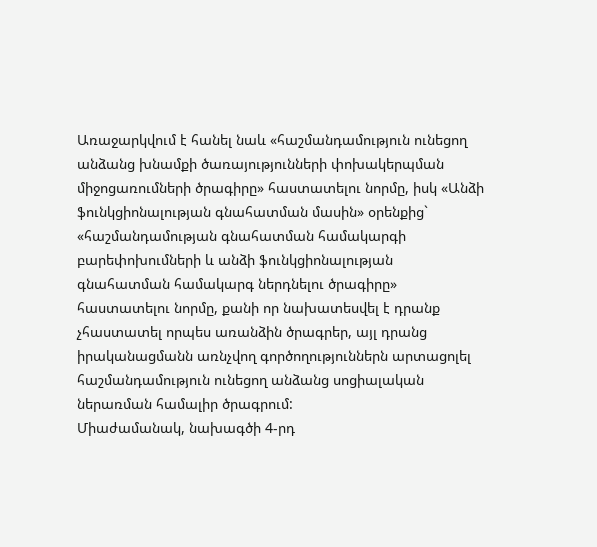Առաջարկվում է հանել նաև «հաշմանդամություն ունեցող անձանց խնամքի ծառայությունների փոխակերպման միջոցառումների ծրագիրը» հաստատելու նորմը, իսկ «Անձի ֆունկցիոնալության գնահատման մասին» օրենքից` «հաշմանդամության գնահատման համակարգի բարեփոխումների և անձի ֆունկցիոնալության գնահատման համակարգ ներդնելու ծրագիրը» հաստատելու նորմը, քանի որ նախատեսվել է դրանք չհաստատել որպես առանձին ծրագրեր, այլ դրանց իրականացմանն առնչվող գործողություններն արտացոլել հաշմանդամություն ունեցող անձանց սոցիալական ներառման համալիր ծրագրում:
Միաժամանակ, նախագծի 4-րդ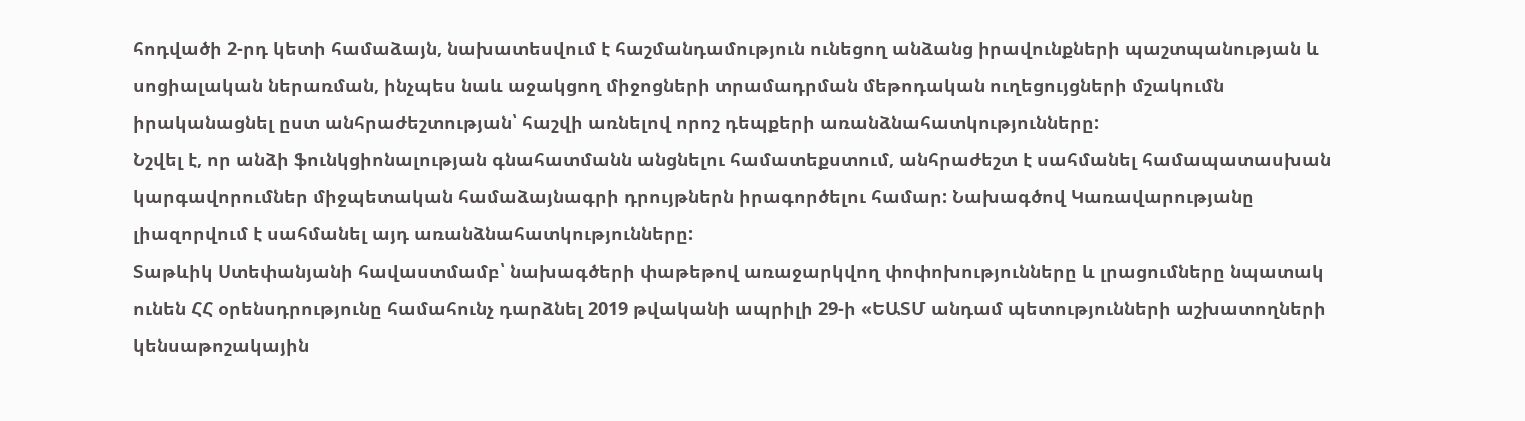հոդվածի 2-րդ կետի համաձայն, նախատեսվում է հաշմանդամություն ունեցող անձանց իրավունքների պաշտպանության և սոցիալական ներառման, ինչպես նաև աջակցող միջոցների տրամադրման մեթոդական ուղեցույցների մշակումն իրականացնել ըստ անհրաժեշտության՝ հաշվի առնելով որոշ դեպքերի առանձնահատկությունները:
Նշվել է, որ անձի ֆունկցիոնալության գնահատմանն անցնելու համատեքստում, անհրաժեշտ է սահմանել համապատասխան կարգավորումներ միջպետական համաձայնագրի դրույթներն իրագործելու համար: Նախագծով Կառավարությանը լիազորվում է սահմանել այդ առանձնահատկությունները:
Տաթևիկ Ստեփանյանի հավաստմամբ՝ նախագծերի փաթեթով առաջարկվող փոփոխությունները և լրացումները նպատակ ունեն ՀՀ օրենսդրությունը համահունչ դարձնել 2019 թվականի ապրիլի 29-ի «ԵԱՏՄ անդամ պետությունների աշխատողների կենսաթոշակային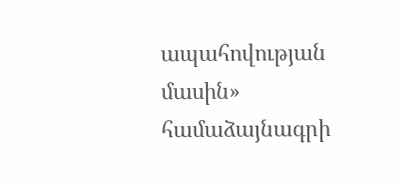ապահովության մասին» համաձայնագրի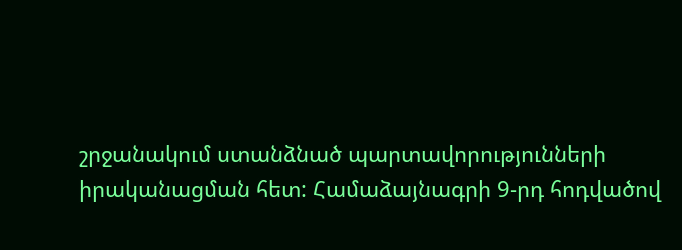շրջանակում ստանձնած պարտավորությունների իրականացման հետ: Համաձայնագրի 9-րդ հոդվածով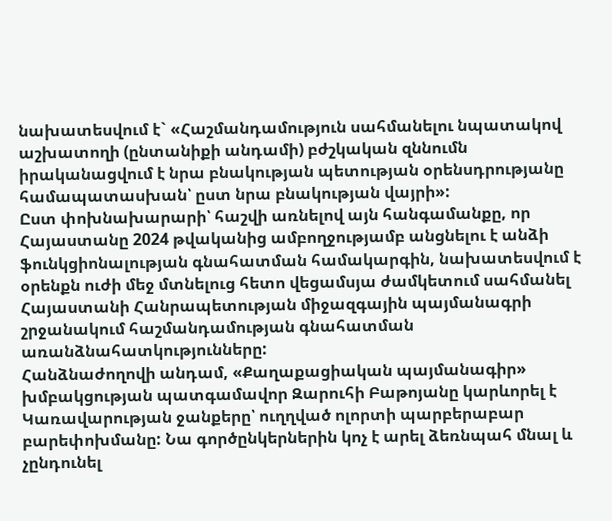նախատեսվում է` «Հաշմանդամություն սահմանելու նպատակով աշխատողի (ընտանիքի անդամի) բժշկական զննումն իրականացվում է նրա բնակության պետության օրենսդրությանը համապատասխան՝ ըստ նրա բնակության վայրի»:
Ըստ փոխնախարարի՝ հաշվի առնելով այն հանգամանքը, որ Հայաստանը 2024 թվականից ամբողջությամբ անցնելու է անձի ֆունկցիոնալության գնահատման համակարգին, նախատեսվում է օրենքն ուժի մեջ մտնելուց հետո վեցամսյա ժամկետում սահմանել Հայաստանի Հանրապետության միջազգային պայմանագրի շրջանակում հաշմանդամության գնահատման առանձնահատկությունները:
Հանձնաժողովի անդամ, «Քաղաքացիական պայմանագիր» խմբակցության պատգամավոր Զարուհի Բաթոյանը կարևորել է Կառավարության ջանքերը՝ ուղղված ոլորտի պարբերաբար բարեփոխմանը: Նա գործընկերներին կոչ է արել ձեռնպահ մնալ և չընդունել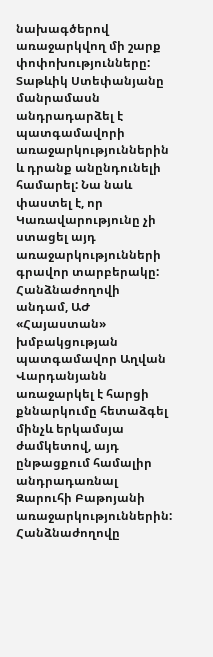նախագծերով առաջարկվող մի շարք փոփոխությունները:
Տաթևիկ Ստեփանյանը մանրամասն անդրադարձել է պատգամավորի առաջարկություններին և դրանք անընդունելի համարել: Նա նաև փաստել է, որ Կառավարությունը չի ստացել այդ առաջարկությունների գրավոր տարբերակը:
Հանձնաժողովի անդամ, ԱԺ «Հայաստան» խմբակցության պատգամավոր Աղվան Վարդանյանն առաջարկել է հարցի քննարկումը հետաձգել մինչև երկամսյա ժամկետով, այդ ընթացքում համալիր անդրադառնալ Զարուհի Բաթոյանի առաջարկություններին:
Հանձնաժողովը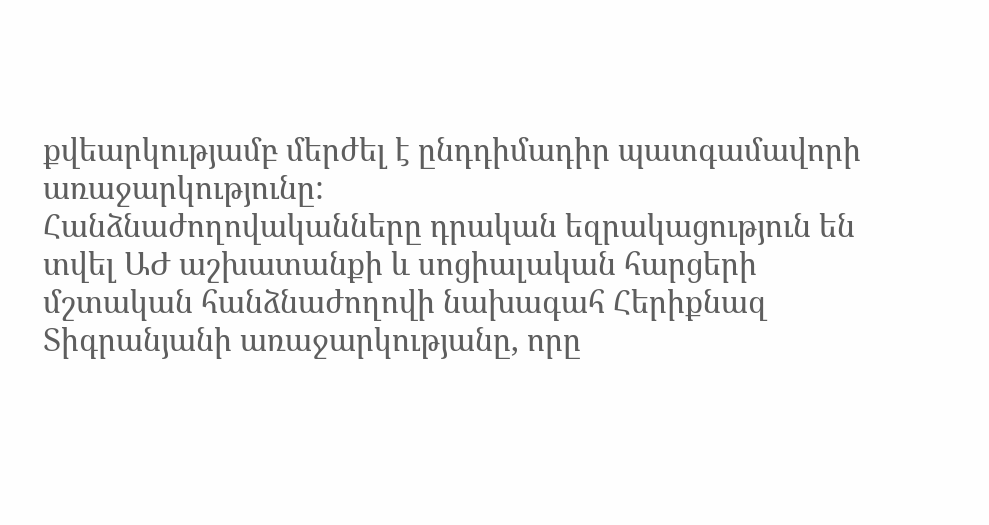քվեարկությամբ մերժել է ընդդիմադիր պատգամավորի առաջարկությունը:
Հանձնաժողովականները դրական եզրակացություն են տվել ԱԺ աշխատանքի և սոցիալական հարցերի մշտական հանձնաժողովի նախագահ Հերիքնազ Տիգրանյանի առաջարկությանը, որը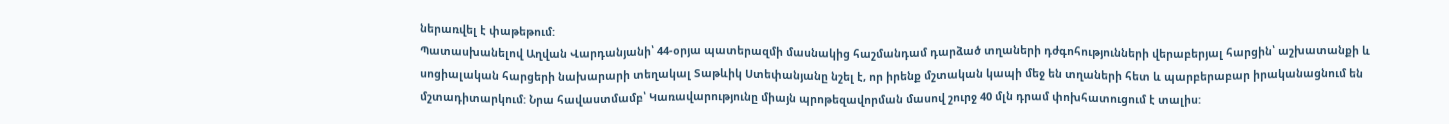ներառվել է փաթեթում:
Պատասխանելով Աղվան Վարդանյանի՝ 44-օրյա պատերազմի մասնակից հաշմանդամ դարձած տղաների դժգոհությունների վերաբերյալ հարցին՝ աշխատանքի և սոցիալական հարցերի նախարարի տեղակալ Տաթևիկ Ստեփանյանը նշել է, որ իրենք մշտական կապի մեջ են տղաների հետ և պարբերաբար իրականացնում են մշտադիտարկում: Նրա հավաստմամբ՝ Կառավարությունը միայն պրոթեզավորման մասով շուրջ 40 մլն դրամ փոխհատուցում է տալիս: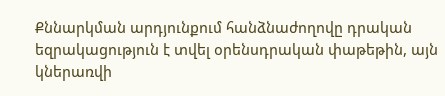Քննարկման արդյունքում հանձնաժողովը դրական եզրակացություն է տվել օրենսդրական փաթեթին, այն կներառվի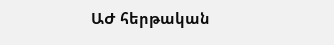ԱԺ հերթական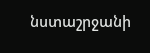նստաշրջանի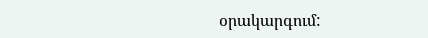օրակարգում: